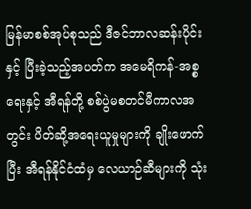မြန်မာစစ်အုပ်စုသည် ဒီဇင်ဘာလဆန်းပိုင်းနှင့် ပြီးခဲ့သည့်အပတ်က အမေရိကန်-အစ္စရေးနှင့် အီရန်တို့ စစ်ပွဲမစတင်မီကာလအတွင်း ပိတ်ဆို့အရေးယူမှုများကို ချိုးဖောက်ပြီး အီရန်နိုင်ငံထံမှ လေယာဉ်ဆီများကို သုံး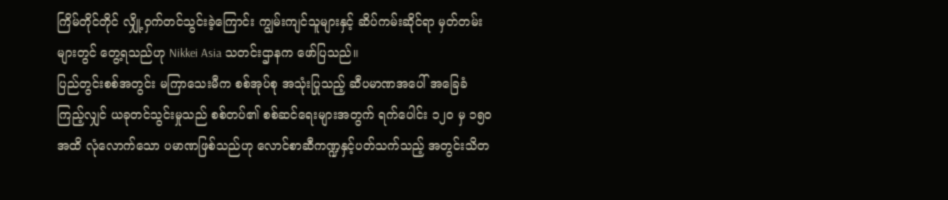ကြိမ်တိုင်တိုင် လျှို့ဝှက်တင်သွင်းခဲ့ကြောင်း ကျွမ်းကျင်သူများနှင့် ဆိပ်ကမ်းဆိုင်ရာ မှတ်တမ်းများတွင် တွေ့ရသည်ဟု Nikkei Asia သတင်းဌာနက ဖော်ပြသည်။
ပြည်တွင်းစစ်အတွင်း မကြာသေးမီက စစ်အုပ်စု အသုံးပြုသည့် ဆီပမာဏအပေါ် အခြေခံကြည့်လျှင် ယခုတင်သွင်းမှုသည် စစ်တပ်၏ စစ်ဆင်ရေးများအတွက် ရက်ပေါင်း ၁၂၀ မှ ၁၅၀ အထိ လုံလောက်သော ပမာဏဖြစ်သည်ဟု လောင်စာဆီကဏ္ဍနှင့်ပတ်သက်သည့် အတွင်းသိတ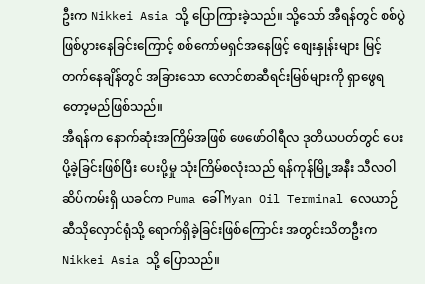ဦးက Nikkei Asia သို့ ပြောကြားခဲ့သည်။ သို့သော် အီရန်တွင် စစ်ပွဲဖြစ်ပွားနေခြင်းကြောင့် စစ်ကော်မရှင်အနေဖြင့် စျေးနှုန်းများ မြင့်တက်နေချိန်တွင် အခြားသော လောင်စာဆီရင်းမြစ်များကို ရှာဖွေရတော့မည်ဖြစ်သည်။
အီရန်က နောက်ဆုံးအကြိမ်အဖြစ် ဖေဖော်ဝါရီလ ဒုတိယပတ်တွင် ပေးပို့ခဲ့ခြင်းဖြစ်ပြီး ပေးပို့မှု သုံးကြိမ်စလုံးသည် ရန်ကုန်မြို့အနီး သီလဝါဆိပ်ကမ်းရှိ ယခင်က Puma ခေါ် Myan Oil Terminal လေယာဉ်ဆီသိုလှောင်ရုံသို့ ရောက်ရှိခဲ့ခြင်းဖြစ်ကြောင်း အတွင်းသိတဦးက Nikkei Asia သို့ ပြောသည်။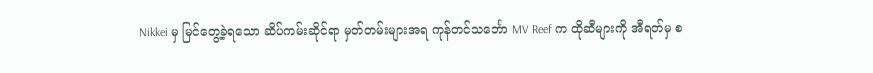Nikkei မှ မြင်တွေ့ခဲ့ရသော ဆိပ်ကမ်းဆိုင်ရာ မှတ်တမ်းများအရ ကုန်တင်သင်္ဘော MV Reef က ထိုဆီများကို အီရတ်မှ စ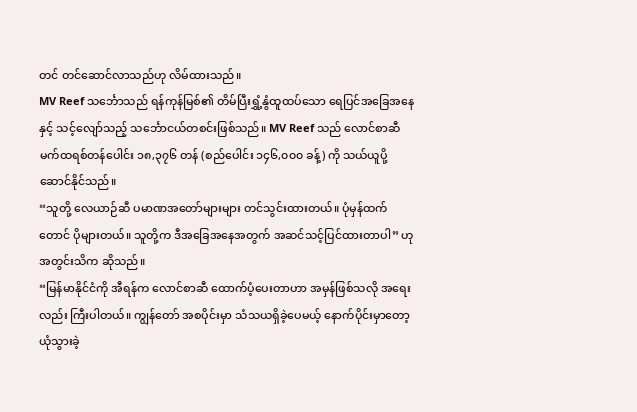တင် တင်ဆောင်လာသည်ဟု လိမ်ထားသည်။
MV Reef သင်္ဘောသည် ရန်ကုန်မြစ်၏ တိမ်ပြီးရွှံ့နွံထူထပ်သော ရေပြင်အခြေအနေနှင့် သင့်လျော်သည့် သင်္ဘောငယ်တစင်းဖြစ်သည်။ MV Reef သည် လောင်စာဆီ မက်ထရစ်တန်ပေါင်း ၁၈,၃၇၆ တန် (စည်ပေါင်း ၁၄၆,၀၀၀ ခန့်) ကို သယ်ယူပို့ဆောင်နိုင်သည်။
“သူတို့ လေယာဉ်ဆီ ပမာဏအတော်များများ တင်သွင်းထားတယ်။ ပုံမှန်ထက်တောင် ပိုများတယ်။ သူတို့က ဒီအခြေအနေအတွက် အဆင်သင့်ပြင်ထားတာပါ” ဟု အတွင်းသိက ဆိုသည်။
“မြန်မာနိုင်ငံကို အီရန်က လောင်စာဆီ ထောက်ပံ့ပေးတာဟာ အမှန်ဖြစ်သလို အရေးလည်း ကြီးပါတယ်။ ကျွန်တော် အစပိုင်းမှာ သံသယရှိခဲ့ပေမယ့် နောက်ပိုင်းမှာတော့ ယုံသွားခဲ့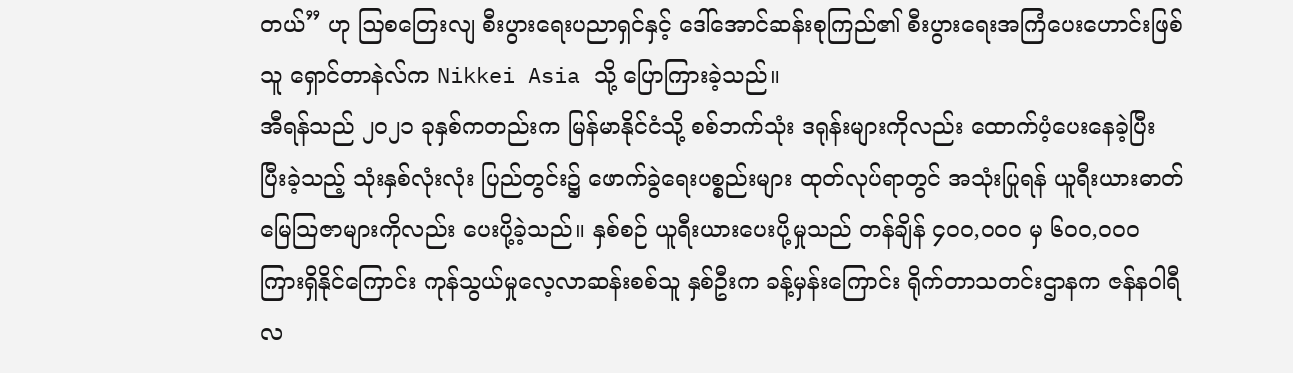တယ်” ဟု ဩစတြေးလျ စီးပွားရေးပညာရှင်နှင့် ဒေါ်အောင်ဆန်းစုကြည်၏ စီးပွားရေးအကြံပေးဟောင်းဖြစ်သူ ရှောင်တာနဲလ်က Nikkei Asia သို့ ပြောကြားခဲ့သည်။
အီရန်သည် ၂၀၂၁ ခုနှစ်ကတည်းက မြန်မာနိုင်ငံသို့ စစ်ဘက်သုံး ဒရုန်းများကိုလည်း ထောက်ပံ့ပေးနေခဲ့ပြီး ပြီးခဲ့သည့် သုံးနှစ်လုံးလုံး ပြည်တွင်း၌ ဖောက်ခွဲရေးပစ္စည်းများ ထုတ်လုပ်ရာတွင် အသုံးပြုရန် ယူရီးယားဓာတ်မြေသြဇာများကိုလည်း ပေးပို့ခဲ့သည်။ နှစ်စဉ် ယူရီးယားပေးပို့မှုသည် တန်ချိန် ၄၀၀,၀၀၀ မှ ၆၀၀,၀၀၀ ကြားရှိနိုင်ကြောင်း ကုန်သွယ်မှုလေ့လာဆန်းစစ်သူ နှစ်ဦးက ခန့်မှန်းကြောင်း ရိုက်တာသတင်းဌာနက ဇန်နဝါရီလ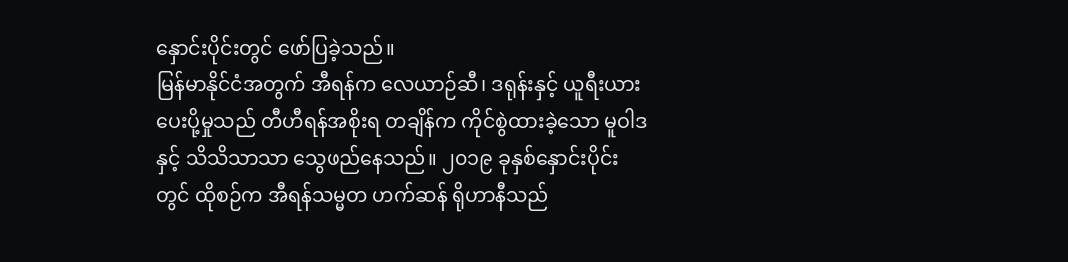နှောင်းပိုင်းတွင် ဖော်ပြခဲ့သည်။
မြန်မာနိုင်ငံအတွက် အီရန်က လေယာဉ်ဆီ၊ ဒရုန်းနှင့် ယူရီးယား ပေးပို့မှုသည် တီဟီရန်အစိုးရ တချိန်က ကိုင်စွဲထားခဲ့သော မူဝါဒနှင့် သိသိသာသာ သွေဖည်နေသည်။ ၂၀၁၉ ခုနှစ်နှောင်းပိုင်းတွင် ထိုစဉ်က အီရန်သမ္မတ ဟက်ဆန် ရိုဟာနီသည်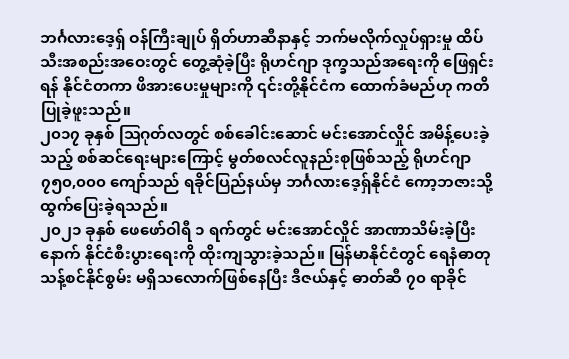ဘင်္ဂလားဒေ့ရှ် ဝန်ကြီးချုပ် ရှိတ်ဟာဆီနာနှင့် ဘက်မလိုက်လှုပ်ရှားမှု ထိပ်သီးအစည်းအဝေးတွင် တွေ့ဆုံခဲ့ပြီး ရိုဟင်ဂျာ ဒုက္ခသည်အရေးကို ဖြေရှင်းရန် နိုင်ငံတကာ ဖိအားပေးမှုများကို ၎င်းတို့နိုင်ငံက ထောက်ခံမည်ဟု ကတိပြုခဲ့ဖူးသည်။
၂၀၁၇ ခုနှစ် ဩဂုတ်လတွင် စစ်ခေါင်းဆောင် မင်းအောင်လှိုင် အမိန့်ပေးခဲ့သည့် စစ်ဆင်ရေးများကြောင့် မွတ်စလင်လူနည်းစုဖြစ်သည့် ရိုဟင်ဂျာ ၇၅၀,၀၀၀ ကျော်သည် ရခိုင်ပြည်နယ်မှ ဘင်္ဂလားဒေ့ရှ်နိုင်ငံ ကော့ဘဇားသို့ ထွက်ပြေးခဲ့ရသည်။
၂၀၂၁ ခုနှစ် ဖေဖော်ဝါရီ ၁ ရက်တွင် မင်းအောင်လှိုင် အာဏာသိမ်းခဲ့ပြီးနောက် နိုင်ငံစီးပွားရေးကို ထိုးကျသွားခဲ့သည်။ မြန်မာနိုင်ငံတွင် ရေနံဓာတု သန့်စင်နိုင်စွမ်း မရှိသလောက်ဖြစ်နေပြီး ဒီဇယ်နှင့် ဓာတ်ဆီ ၇၀ ရာခိုင်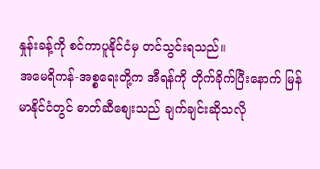နှုန်းခန့်ကို စင်ကာပူနိုင်ငံမှ တင်သွင်းရသည်။
အမေရိကန်-အစ္စရေးတို့က အီရန်ကို တိုက်ခိုက်ပြီးနောက် မြန်မာနိုင်ငံတွင် ဓာတ်ဆီစျေးသည် ချက်ချင်းဆိုသလို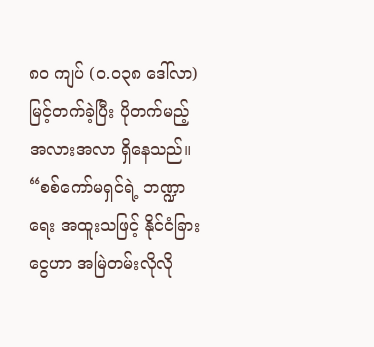၈၀ ကျပ် (၀.၀၃၈ ဒေါ်လာ) မြင့်တက်ခဲ့ပြီး ပိုတက်မည့်အလားအလာ ရှိနေသည်။
“စစ်ကော်မရှင်ရဲ့ ဘဏ္ဍာရေး အထူးသဖြင့် နိုင်ငံခြားငွေဟာ အမြဲတမ်းလိုလို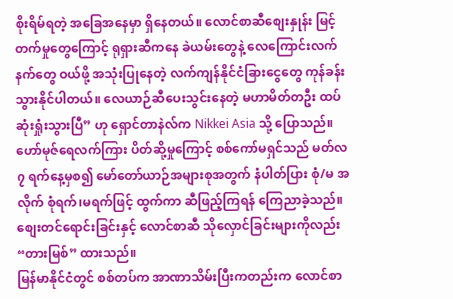စိုးရိမ်ရတဲ့ အခြေအနေမှာ ရှိနေတယ်။ လောင်စာဆီစျေးနှုန်း မြင့်တက်မှုတွေကြောင့် ရုရှားဆီကနေ ခဲယမ်းတွေနဲ့ လေကြောင်းလက်နက်တွေ ဝယ်ဖို့ အသုံးပြုနေတဲ့ လက်ကျန်နိုင်ငံခြားငွေတွေ ကုန်ခန်းသွားနိုင်ပါတယ်။ လေယာဉ်ဆီပေးသွင်းနေတဲ့ မဟာမိတ်တဦး ထပ်ဆုံးရှုံးသွားပြီ” ဟု ရှောင်တာနဲလ်က Nikkei Asia သို့ ပြောသည်။
ဟော်မုဇ်ရေလက်ကြား ပိတ်ဆို့မှုကြောင့် စစ်ကော်မရှင်သည် မတ်လ ၇ ရက်နေ့မှစ၍ မော်တော်ယာဉ်အများစုအတွက် နံပါတ်ပြား စုံ/မ အလိုက် စုံရက်၊မရက်ဖြင့် ထွက်ကာ ဆီဖြည့်ကြရန် ကြေညာခဲ့သည်။ စျေးတင်ရောင်းခြင်းနှင့် လောင်စာဆီ သိုလှောင်ခြင်းများကိုလည်း “တားမြစ်” ထားသည်။
မြန်မာနိုင်ငံတွင် စစ်တပ်က အာဏာသိမ်းပြီးကတည်းက လောင်စာ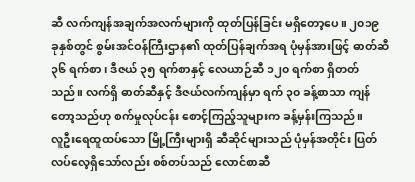ဆီ လက်ကျန်အချက်အလက်များကို ထုတ်ပြန်ခြင်း မရှိတော့ပေ။ ၂၀၁၉ ခုနှစ်တွင် စွမ်းအင်ဝန်ကြီးဌာန၏ ထုတ်ပြန်ချက်အရ ပုံမှန်အားဖြင့် ဓာတ်ဆီ ၃၆ ရက်စာ၊ ဒီဇယ် ၃၅ ရက်စာနှင့် လေယာဉ်ဆီ ၁၂၀ ရက်စာ ရှိတတ်သည်။ လက်ရှိ ဓာတ်ဆီနှင့် ဒီဇယ်လက်ကျန်မှာ ရက် ၃၀ ခန့်စာသာ ကျန်တော့သည်ဟု စက်မှုလုပ်ငန်း စောင့်ကြည့်သူများက ခန့်မှန်းကြသည်။
လူဦးရေထူထပ်သော မြို့ကြီးများရှိ ဆီဆိုင်များသည် ပုံမှန်အတိုင်း ပြတ်လပ်လေ့ရှိသော်လည်း စစ်တပ်သည် လောင်စာဆီ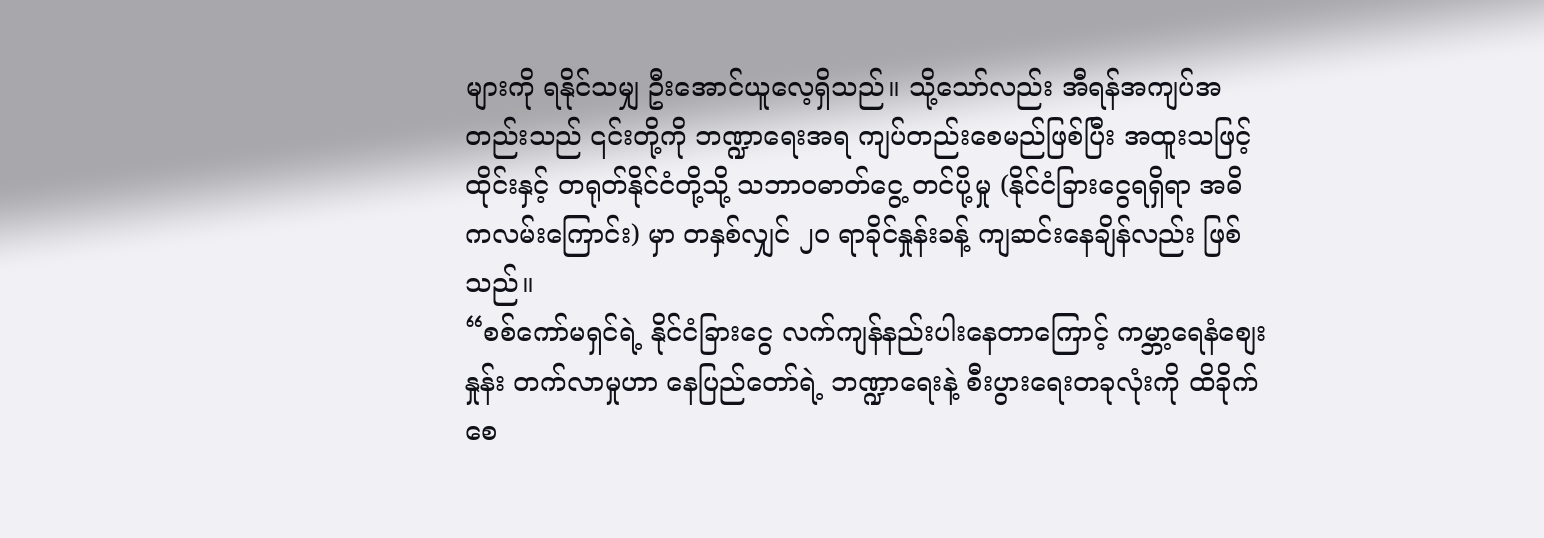များကို ရနိုင်သမျှ ဦးအောင်ယူလေ့ရှိသည်။ သို့သော်လည်း အီရန်အကျပ်အတည်းသည် ၎င်းတို့ကို ဘဏ္ဍာရေးအရ ကျပ်တည်းစေမည်ဖြစ်ပြီး အထူးသဖြင့် ထိုင်းနှင့် တရုတ်နိုင်ငံတို့သို့ သဘာဝဓာတ်ငွေ့ တင်ပို့မှု (နိုင်ငံခြားငွေရရှိရာ အဓိကလမ်းကြောင်း) မှာ တနှစ်လျှင် ၂၀ ရာခိုင်နှုန်းခန့် ကျဆင်းနေချိန်လည်း ဖြစ်သည်။
“စစ်ကော်မရှင်ရဲ့ နိုင်ငံခြားငွေ လက်ကျန်နည်းပါးနေတာကြောင့် ကမ္ဘာ့ရေနံစျေးနှုန်း တက်လာမှုဟာ နေပြည်တော်ရဲ့ ဘဏ္ဍာရေးနဲ့ စီးပွားရေးတခုလုံးကို ထိခိုက်စေ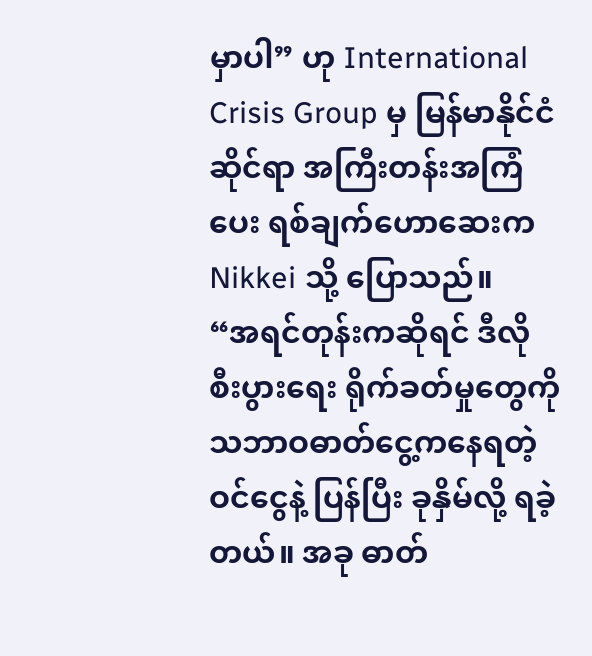မှာပါ” ဟု International Crisis Group မှ မြန်မာနိုင်ငံဆိုင်ရာ အကြီးတန်းအကြံပေး ရစ်ချက်ဟောဆေးက Nikkei သို့ ပြောသည်။
“အရင်တုန်းကဆိုရင် ဒီလို စီးပွားရေး ရိုက်ခတ်မှုတွေကို သဘာဝဓာတ်ငွေ့ကနေရတဲ့ ဝင်ငွေနဲ့ ပြန်ပြီး ခုနှိမ်လို့ ရခဲ့တယ်။ အခု ဓာတ်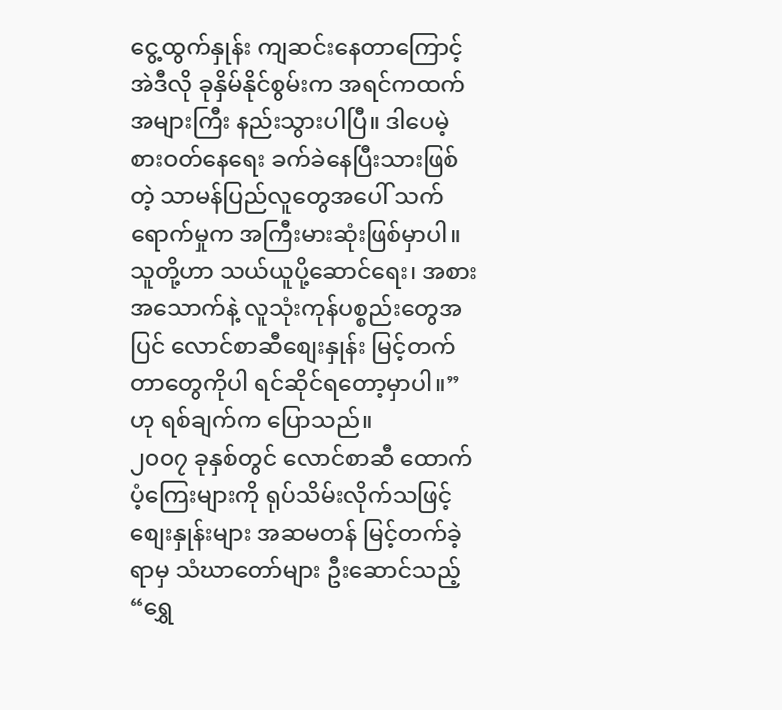ငွေ့ထွက်နှုန်း ကျဆင်းနေတာကြောင့် အဲဒီလို ခုနှိမ်နိုင်စွမ်းက အရင်ကထက် အများကြီး နည်းသွားပါပြီ။ ဒါပေမဲ့ စားဝတ်နေရေး ခက်ခဲနေပြီးသားဖြစ်တဲ့ သာမန်ပြည်လူတွေအပေါ် သက်ရောက်မှုက အကြီးမားဆုံးဖြစ်မှာပါ။ သူတို့ဟာ သယ်ယူပို့ဆောင်ရေး၊ အစားအသောက်နဲ့ လူသုံးကုန်ပစ္စည်းတွေအပြင် လောင်စာဆီစျေးနှုန်း မြင့်တက်တာတွေကိုပါ ရင်ဆိုင်ရတော့မှာပါ။” ဟု ရစ်ချက်က ပြောသည်။
၂၀၀၇ ခုနှစ်တွင် လောင်စာဆီ ထောက်ပံ့ကြေးများကို ရုပ်သိမ်းလိုက်သဖြင့် စျေးနှုန်းများ အဆမတန် မြင့်တက်ခဲ့ရာမှ သံဃာတော်များ ဦးဆောင်သည့် “ရွှေ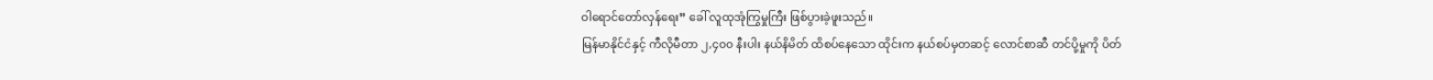ဝါရောင်တော်လှန်ရေး” ခေါ် လူထုအုံကြွမှုကြီး ဖြစ်ပွားခဲ့ဖူးသည်။
မြန်မာနိုင်ငံနှင့် ကီလိုမီတာ ၂,၄၀၀ နီးပါး နယ်နိမိတ် ထိစပ်နေသော ထိုင်းက နယ်စပ်မှတဆင့် လောင်စာဆီ တင်ပို့မှုကို ပိတ်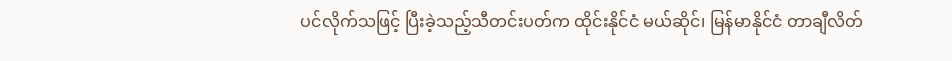ပင်လိုက်သဖြင့် ပြီးခဲ့သည့်သီတင်းပတ်က ထိုင်းနိုင်ငံ မယ်ဆိုင်၊ မြန်မာနိုင်ငံ တာချီလိတ်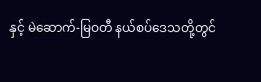နှင့် မဲဆောက်-မြဝတီ နယ်စပ်ဒေသတို့တွင်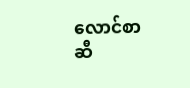လောင်စာဆီ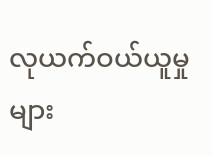လုယက်ဝယ်ယူမှုများ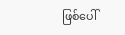ဖြစ်ပေါ်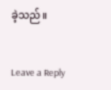ခဲ့သည်။


Leave a Reply